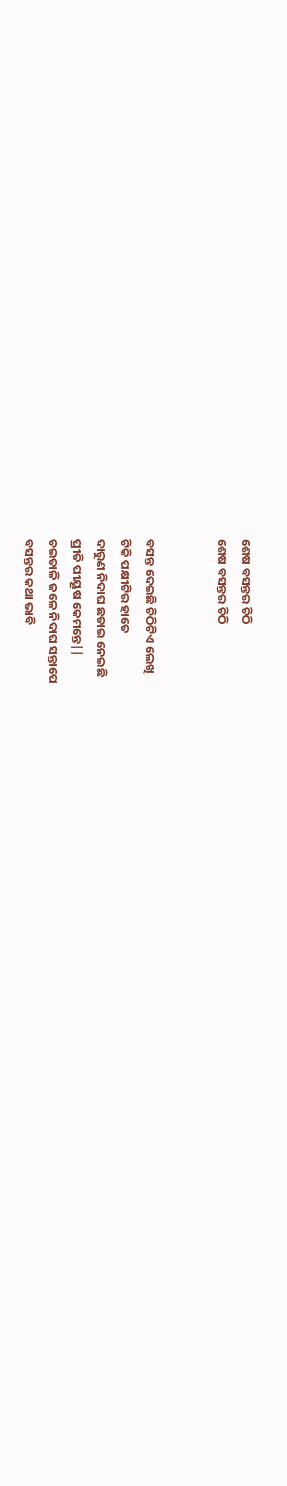ଶେଷ ବସନ୍ତର ଚିଠି
ଶେଷ ବସନ୍ତର ଚିଠି


ବସନ୍ତ ଦେଇଛି ଚିଠିଟିଏ ଲେଖି
ଟିକି ପକ୍ଷୀଟିର ହାତେ
ଦାରୁଣ ନିଦାଘ ଛଡାଇ ନେଇଛି
ପ୍ରୀତି ପୀୟୂଷ କେମନ୍ତେ||
ଚଇତାଳି ଜଳେ ନିଦାଘ ସନ୍ତାପେ
ବସନ୍ତର କଥା ଭାବି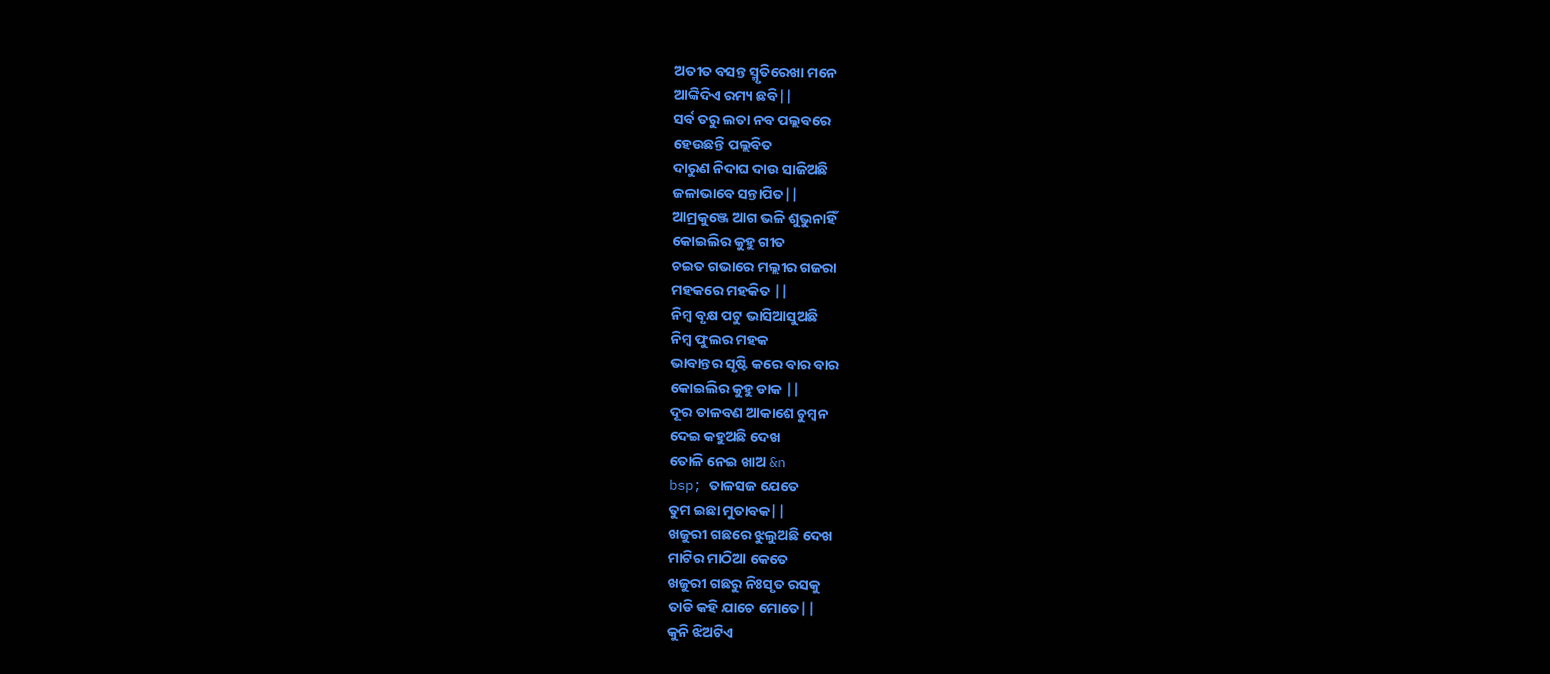ଅତୀତ ବସନ୍ତ ସ୍ମୃତିରେଖା ମନେ
ଆଙ୍କିଦିଏ ରମ୍ୟ ଛବି||
ସର୍ବ ତରୁ ଲତା ନବ ପଲ୍ଲବରେ
ହେଉଛନ୍ତି ପଲ୍ଲବିତ
ଦାରୁଣ ନିଦାଘ ଦାଉ ସାଜିଅଛି
ଜଳାଭାବେ ସନ୍ତାପିତ||
ଆମ୍ରକୁଞ୍ଜେ ଆଗ ଭଳି ଶୁଭୁନାହିଁ
କୋଇଲିର କୁହୁ ଗୀତ
ଚଇତ ଗଭାରେ ମଲ୍ଲୀର ଗଜରା
ମହକରେ ମହକିତ ||
ନିମ୍ବ ବୃକ୍ଷ ପଟୁ ଭାସିଆସୁଅଛି
ନିମ୍ବ ଫୁଲର ମହକ
ଭାବାନ୍ତର ସୃଷ୍ଟି କରେ ବାର ବାର
କୋଇଲିର କୁହୁ ଡାକ ||
ଦୂର ତାଳବଣ ଆକାଶେ ଚୁମ୍ବନ
ଦେଇ କହୁଅଛି ଦେଖ
ତୋଳି ନେଇ ଖାଅ &n
bsp; ତାଳସଜ ଯେତେ
ତୁମ ଇଛା ମୁତାବକ||
ଖଜୁରୀ ଗଛରେ ଝୁଲୁଅଛି ଦେଖ
ମାଟିର ମାଠିଆ କେତେ
ଖଜୁରୀ ଗଛରୁ ନିଃସୃତ ରସକୁ
ତାଡି କହି ଯାଚେ ମୋତେ||
କୁନି ଝିଅଟିଏ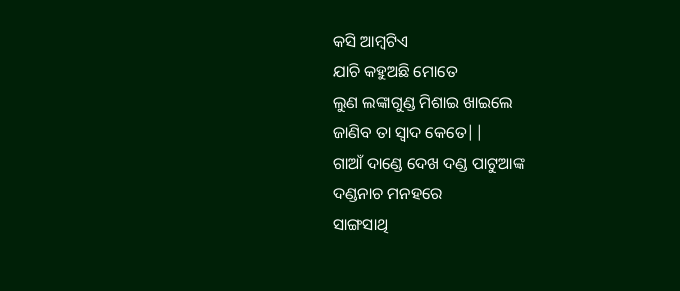କସି ଆମ୍ବଟିଏ
ଯାଚି କହୁଅଛି ମୋତେ
ଲୁଣ ଲଙ୍କାଗୁଣ୍ଡ ମିଶାଇ ଖାଇଲେ
ଜାଣିବ ତା ସ୍ୱାଦ କେତେ||
ଗାଆଁ ଦାଣ୍ଡେ ଦେଖ ଦଣ୍ଡ ପାଟୁଆଙ୍କ
ଦଣ୍ଡନାଚ ମନହରେ
ସାଙ୍ଗସାଥି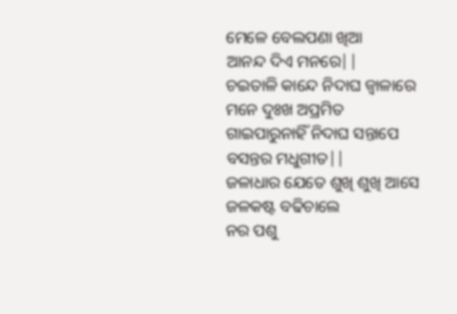ମେଳେ ବେଲପଣା ଖିଆ
ଆନନ୍ଦ ଦିଏ ମନରେ||
ଚଇତାଳି କାନ୍ଦେ ନିଦାଘ ଜ୍ୱାଳାରେ
ମନେ ଦୁଃଖ ଅପ୍ରମିତ
ଗାଇପାରୁନାହିଁ ନିଦାଘ ସନ୍ତାପେ
ବସନ୍ତର ମଧୁଗୀତ||
ଜଳାଧାର ଯେତେ ଶୁଖି ଶୁଖି ଆସେ
ଜଳକଷ୍ଟ ବଢିଚାଲେ
ନର ପଶୁ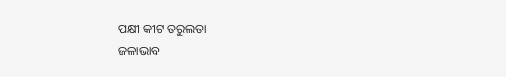ପକ୍ଷୀ କୀଟ ତରୁଲତା
ଜଳାଭାବ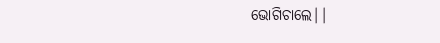ଭୋଗିଚାଲେ||